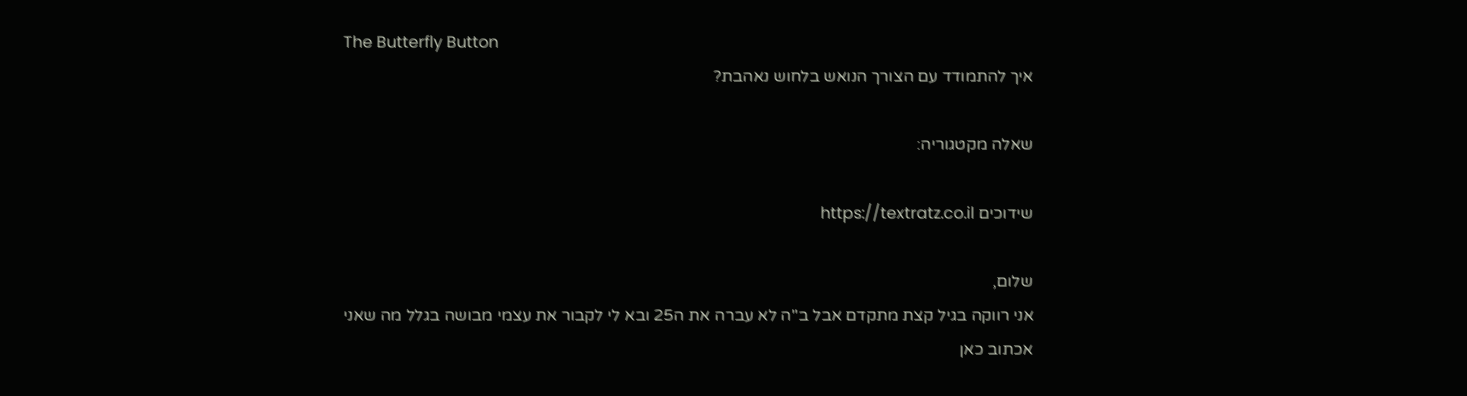The Butterfly Button
איך להתמודד עם הצורך הנואש בלחוש נאהבת?

שאלה מקטגוריה:

שידוכים https://textratz.co.il

שלום,
אני רווקה בגיל קצת מתקדם אבל ב"ה לא עברה את ה25 ובא לי לקבור את עצמי מבושה בגלל מה שאני אכתוב כאן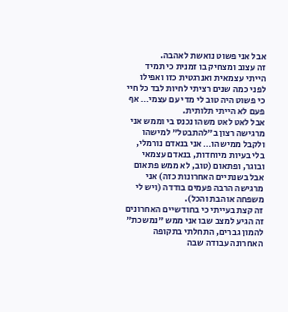אבל אני פשוט נואשת לאהבה.
זה עצוב ומצחיק בו זמנית כי תמיד הייתי עצמאית ואנרגטית כזו ואפילו לפני כמה שנים רציתי לחיות לבד כל חיי כי פשוט היה טוב לי מדי עם עצמי… אף פעם לא הייתי תלותית.
אבל לאט לאט משהו נכנס בי וממש אני מרגישה רצון ב"להתבטל" למישהו ולקבל ממישהו… אני בנאדם נורמלי, בלי בעיות מיוחדות, בנאדם עצמאי ובוגר, ופתאום (טוב, לא ממש פתאום אבל בשנתיים האחרונות כזה) אני מרגישה הרבה פעמים בודדה (ויש לי משפחה אוהבת והכל).
זה קצת בעייתי כי בחודשיים האחרונים זה הגיע למצב שבו אני ממש "נמשכת" להמון גברים, התחלתי בתקופה האחרונה עבודה שבה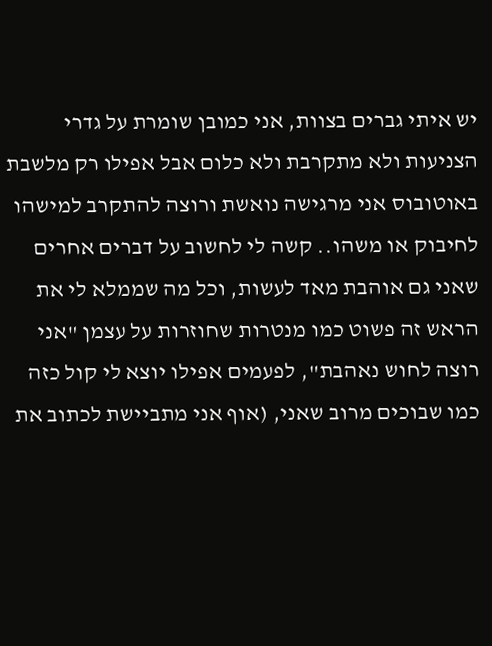יש איתי גברים בצוות, אני כמובן שומרת על גדרי הצניעות ולא מתקרבת ולא כלום אבל אפילו רק מלשבת באוטובוס אני מרגישה נואשת ורוצה להתקרב למישהו לחיבוק או משהו.. קשה לי לחשוב על דברים אחרים שאני גם אוהבת מאד לעשות, וכל מה שממלא לי את הראש זה פשוט כמו מנטרות שחוזרות על עצמן "אני רוצה לחוש נאהבת", לפעמים אפילו יוצא לי קול כזה כמו שבוכים מרוב שאני, (אוף אני מתביישת לכתוב את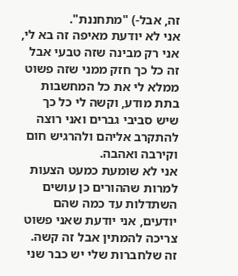זה, אבל-) "מתחננת".
אני לא יודעת מאיפה זה בא לי, אני רק מבינה שזה טבעי אבל זה כל כך חזק ממני שזה פשוט ממלא לי את כל המחשבות בתת מודע, וקשה לי כל כך שיש סביבי גברים ואני רוצה להתקרב אליהם ולהרגיש חום וקירבה ואהבה.
אני לא שומעת כמעט הצעות למרות שההורים כן עושים השתדלות עד כמה שהם יודעים, אני יודעת שאני פשוט צריכה להמתין אבל זה קשה. זה שלחברות שלי יש כבר שני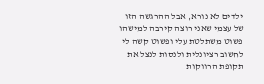ילדים לא נורא, אבל ההרגשה הזו של עצמי שאני רוצה קירבה למישהו פשוט משתלטת עלי ופשוט קשה לי לחשוב רציונלית ולנסות לנצל את תקופת הרווקות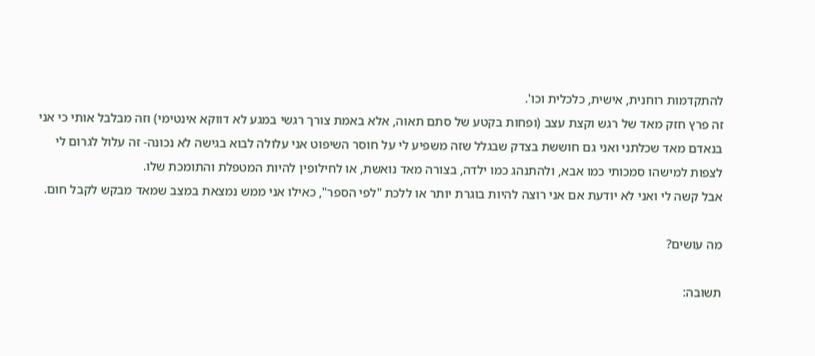להתקדמות רוחנית, אישית, כלכלית וכו'.
זה פרץ חזק מאד של רגש וקצת עצב (ופחות בקטע של סתם תאוה, אלא באמת צורך רגשי במגע לא דווקא אינטימי) וזה מבלבל אותי כי אני בנאדם מאד שכלתני ואני גם חוששת בצדק שבגלל שזה משפיע לי על חוסר השיפוט אני עלולה לבוא בגישה לא נכונה- זה עלול לגרום לי לצפות למישהו סמכותי כמו אבא, ולהתנהג כמו ילדה, בצורה מאד נואשת, או לחילופין להיות המטפלת והתומכת שלו.
אבל קשה לי ואני לא יודעת אם אני רוצה להיות בוגרת יותר או ללכת "לפי הספר", כאילו אני ממש נמצאת במצב שמאד מבקש לקבל חום.

מה עושים?

תשובה: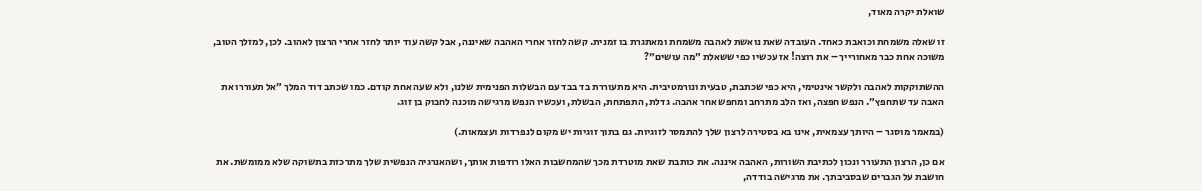שואלת יקרה מאוד,

זו שאלה משמחת וכואבת כאחד. העובדה שאת נואשת לאהבה משמחת ומאתגרת בו זמנית. קשה לחזר אחרי האהבה שאיננה, אבל קשה עוד יותר לחזר אחרי הרצון לאהוב. לכן, למזלך הטוב, משוכה אחת כבר מאחורייך – את רוצה! אז עכשיו כפי ששאלת ״מה עושים״?

ההשתוקקות לאהבה ולקשר אינטימי, היא כפי שכתבת, טבעית ונורמטיבית. היא מתעוררת בד בבד עם הבשלות הפנימית שלנו, ולא שעה אחת קודם. כמו שכתב דוד המלך ״אל תעוררו את האבה עד שתחפץ״. הנפש חפצה, ואז הלב מתרחב ומחפש אחר אהבה. גדלת, התפתחת, הבשלת, ועכשיו הנפש מרגישה מוכנה לחבוק בן זוג.

(במאמר מוסגר – היותך עצמאית, אינו בא בסטירה לרצון שלך להתמסר לזוגיות. גם בתוך זוגיות יש מקום לנפרדות ועצמאות.)

אם כן, הרצון התעורר ונכון לכתיבת השורות, האהבה איננה. את כותבת שאת מוטרדת מכך שהמחשבות האלו רודפות אותך, ושהאנרגיה הנפשית שלך מתרכזת בתשוקה שלא ממומשת. את חושבת על הגברים שבסביבתך. את מרגישה בודדה,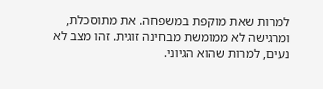למרות שאת מוקפת במשפחה. את מתוסכלת, ומרגישה לא ממומשת מבחינה זוגית. זהו מצב לא נעים, למרות שהוא הגיוני.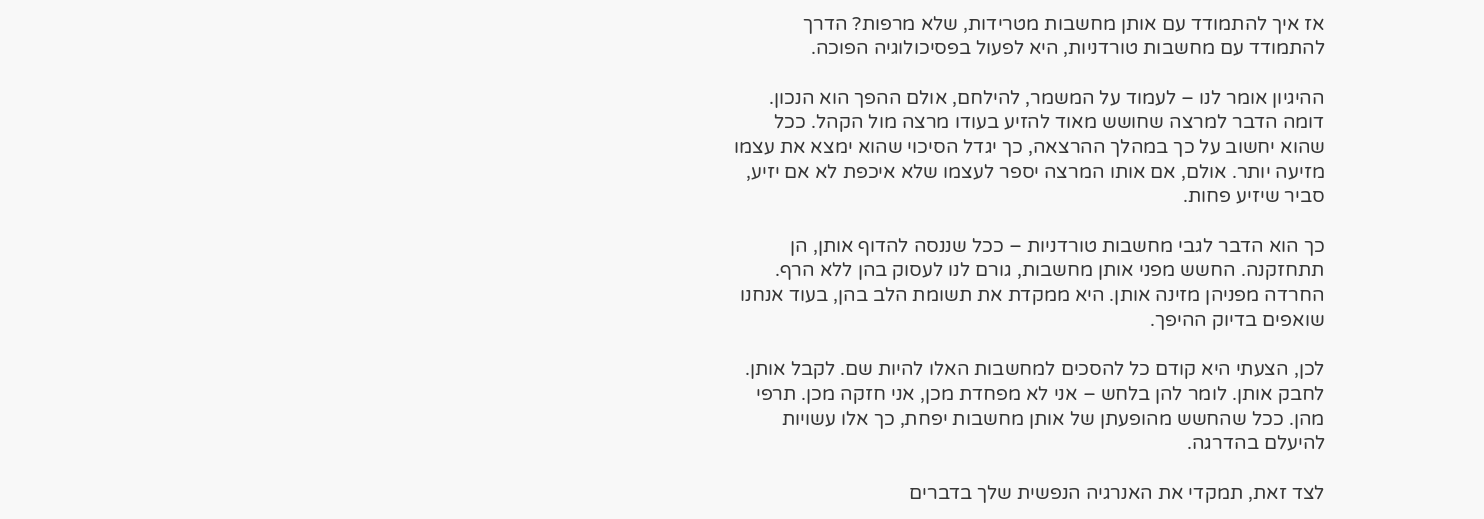אז איך להתמודד עם אותן מחשבות מטרידות, שלא מרפות? הדרך להתמודד עם מחשבות טורדניות, היא לפעול בפסיכולוגיה הפוכה.

ההיגיון אומר לנו – לעמוד על המשמר, להילחם, אולם ההפך הוא הנכון. דומה הדבר למרצה שחושש מאוד להזיע בעודו מרצה מול הקהל. ככל שהוא יחשוב על כך במהלך ההרצאה, כך יגדל הסיכוי שהוא ימצא את עצמו מזיעה יותר. אולם, אם אותו המרצה יספר לעצמו שלא איכפת לא אם יזיע, סביר שיזיע פחות.

כך הוא הדבר לגבי מחשבות טורדניות – ככל שננסה להדוף אותן, הן תתחזקנה. החשש מפני אותן מחשבות, גורם לנו לעסוק בהן ללא הרף. החרדה מפניהן מזינה אותן. היא ממקדת את תשומת הלב בהן, בעוד אנחנו שואפים בדיוק ההיפך.

לכן, הצעתי היא קודם כל להסכים למחשבות האלו להיות שם. לקבל אותן. לחבק אותן. לומר להן בלחש – אני לא מפחדת מכן, אני חזקה מכן. תרפי מהן. ככל שהחשש מהופעתן של אותן מחשבות יפחת, כך אלו עשויות להיעלם בהדרגה.

לצד זאת, תמקדי את האנרגיה הנפשית שלך בדברים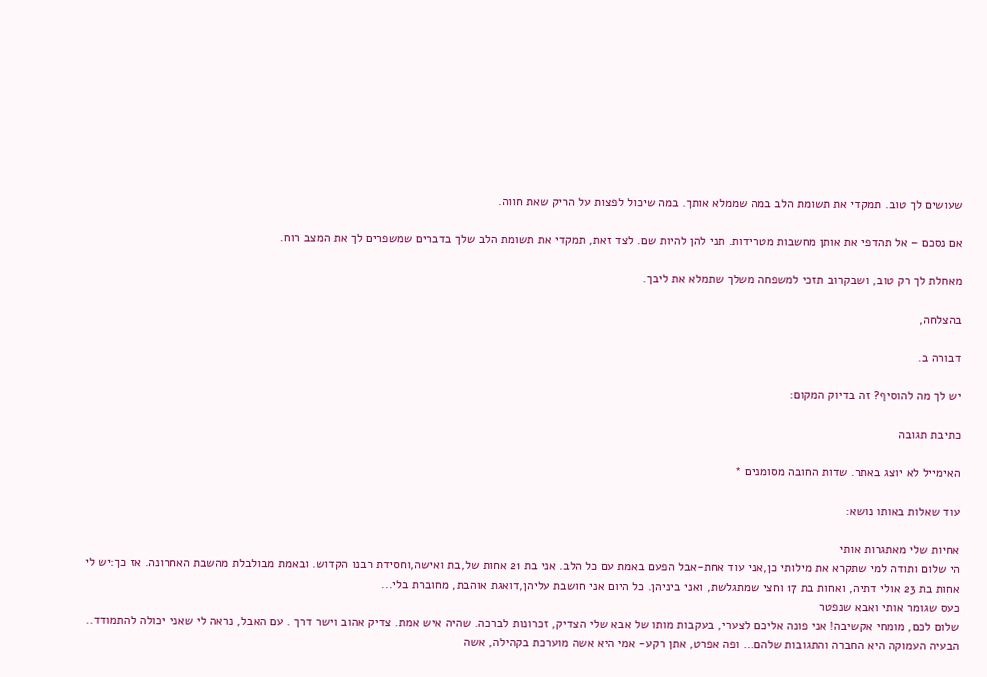שעושים לך טוב. תמקדי את תשומת הלב במה שממלא אותך. במה שיכול לפצות על הריק שאת חווה.

אם נסכם – אל תהדפי את אותן מחשבות מטרידות. תני להן להיות שם. לצד זאת, תמקדי את תשומת הלב שלך בדברים שמשפרים לך את המצב רוח.

מאחלת לך רק טוב, ושבקרוב תזכי למשפחה משלך שתמלא את ליבך.

בהצלחה,

דבורה ב.

יש לך מה להוסיף? זה בדיוק המקום:

כתיבת תגובה

האימייל לא יוצג באתר. שדות החובה מסומנים *

עוד שאלות באותו נושא:

אחיות שלי מאתגרות אותי
הי שלום ותודה למי שתקרא את מילותי כן,אני עוד אחת-אבל הפעם באמת עם כל הלב. אני בת 21 אחות של,בת ואישה,וחסידת רבנו הקדוש. ובאמת מבולבלת מהשבת האחרונה. אז כך:יש לי אחות בת 23 אולי דתיה, ואחות בת 17 וחצי שמתגלשת, ואני ביניהן. כל היום אני חושבת עליהן,דואגת אוהבת, מחוברת בלי...
כעס שגומר אותי ואבא שנפטר
שלום לכם, מומחי אקשיבה! אני פונה אליכם לצערי, בעקבות מותו של אבא שלי הצדיק, זכרונות לברכה. שהיה איש אמת. צדיק אהוב וישר דרך . עם האבל, נראה לי שאני יכולה להתמודד.. הבעיה העמוקה היא החברה והתגובות שלהם… ופה אפרט, אתן רקע- אמי היא אשה מוערכת בקהילה, אשה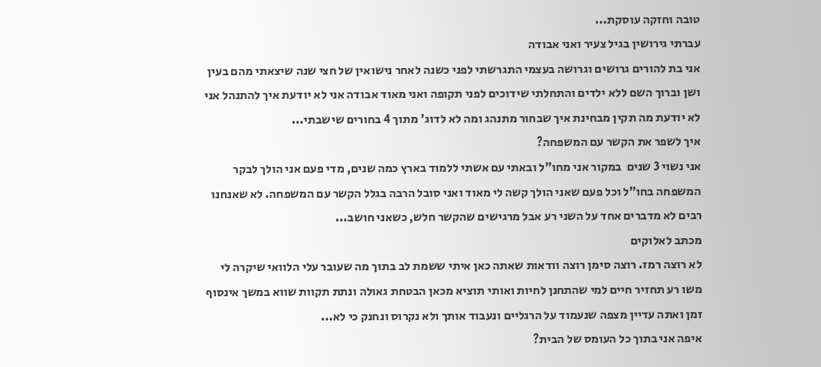טובה וחזקה עוסקת...
עברתי גירושין בגיל צעיר ואני אבודה
אני בת להורים גרושים וגרושה בעצמי התגרשתי לפני כשנה לאחר נישואין של חצי שנה שיצאתי מהם בעין ושן וברוך השם ללא ילדים והתחלתי שידוכים לפני תקופה ואני מאוד אבודה אני לא יודעת איך להתנהל אני לא יודעת מה תקין מבחינת איך שבחור מתנהג ומה לא לדוג' מתוך 4 בחורים שישבתי...
איך לשפר את הקשר עם המשפחה?
אני נשוי 3 שנים  במקור אני מחו"ל ובאתי עם אשתי ללמוד בארץ כמה שנים, מדי פעם אני הולך לבקר המשפחה בחו"ל וכל פעם שאני הולך קשה לי מאוד ואני סובל הרבה בגלל הקשר עם המשפחה. לא שאנחנו רבים לא מדברים אחד על השני רע אבל מרגישים שהקשר חלש, כשאני חושב...
מכתב לאלוקים
לא רוצה רמז. רוצה סימן רוצה וודאות שאתה כאן איתי ששמת לב בתוך מה שעובר עלי הלוואי שיקרה לי משו רע תחזיר חיים למי שהתחנן לחיות ואותי תוציא מכאן הבטחת גאולה ונתת תקוות שווא במשך אינסוף זמן ואתה עדיין מצפה שנעמוד על הרגליים ונעבוד אותך ולא נקרוס ונחנק כי לא...
איפה אני בתוך כל העומס של הבית?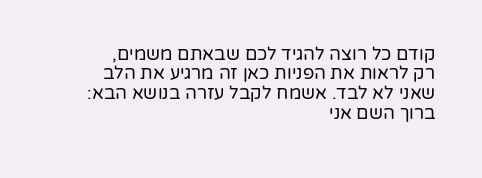קודם כל רוצה להגיד לכם שבאתם משמים, רק לראות את הפניות כאן זה מרגיע את הלב שאני לא לבד. אשמח לקבל עזרה בנושא הבא: ברוך השם אני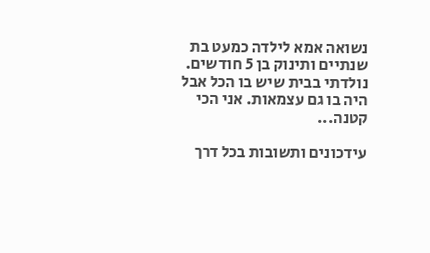נשואה אמא לילדה כמעט בת שנתיים ותינוק בן 5 חודשים. נולדתי בבית שיש בו הכל אבל היה בו גם עצמאות. אני הכי קטנה...

עידכונים ותשובות בכל דרך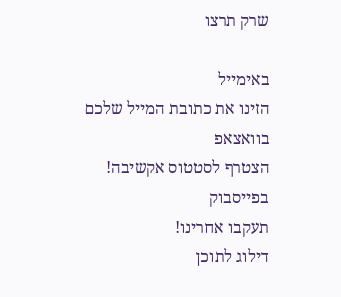שרק תרצו

באימייל
הזינו את כתובת המייל שלכם
בוואצאפ
הצטרף לסטטוס אקשיבה!
בפייסבוק
תעקבו אחרינו!
דילוג לתוכן